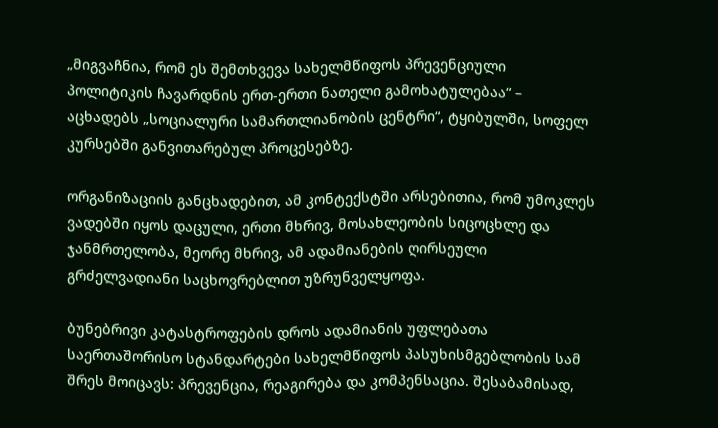„მიგვაჩნია, რომ ეს შემთხვევა სახელმწიფოს პრევენციული პოლიტიკის ჩავარდნის ერთ-ერთი ნათელი გამოხატულებაა“ – აცხადებს „სოციალური სამართლიანობის ცენტრი“, ტყიბულში, სოფელ კურსებში განვითარებულ პროცესებზე.

ორგანიზაციის განცხადებით, ამ კონტექსტში არსებითია, რომ უმოკლეს ვადებში იყოს დაცული, ერთი მხრივ, მოსახლეობის სიცოცხლე და ჯანმრთელობა, მეორე მხრივ, ამ ადამიანების ღირსეული გრძელვადიანი საცხოვრებლით უზრუნველყოფა.

ბუნებრივი კატასტროფების დროს ადამიანის უფლებათა საერთაშორისო სტანდარტები სახელმწიფოს პასუხისმგებლობის სამ შრეს მოიცავს: პრევენცია, რეაგირება და კომპენსაცია. შესაბამისად,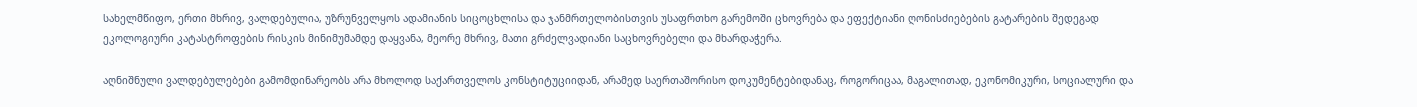სახელმწიფო, ერთი მხრივ, ვალდებულია, უზრუნველყოს ადამიანის სიცოცხლისა და ჯანმრთელობისთვის უსაფრთხო გარემოში ცხოვრება და ეფექტიანი ღონისძიებების გატარების შედეგად ეკოლოგიური კატასტროფების რისკის მინიმუმამდე დაყვანა, მეორე მხრივ, მათი გრძელვადიანი საცხოვრებელი და მხარდაჭერა.

აღნიშნული ვალდებულებები გამომდინარეობს არა მხოლოდ საქართველოს კონსტიტუციიდან, არამედ საერთაშორისო დოკუმენტებიდანაც, როგორიცაა, მაგალითად, ეკონომიკური, სოციალური და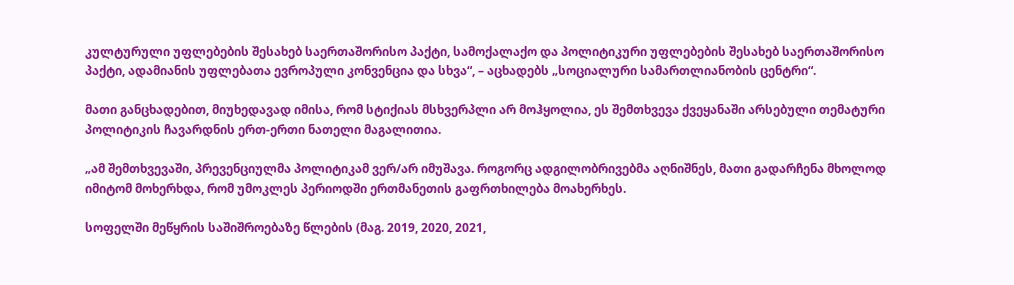კულტურული უფლებების შესახებ საერთაშორისო პაქტი, სამოქალაქო და პოლიტიკური უფლებების შესახებ საერთაშორისო პაქტი, ადამიანის უფლებათა ევროპული კონვენცია და სხვა“, – აცხადებს „სოციალური სამართლიანობის ცენტრი“.

მათი განცხადებით, მიუხედავად იმისა, რომ სტიქიას მსხვერპლი არ მოჰყოლია, ეს შემთხვევა ქვეყანაში არსებული თემატური პოლიტიკის ჩავარდნის ერთ-ერთი ნათელი მაგალითია.

„ამ შემთხვევაში, პრევენციულმა პოლიტიკამ ვერ/არ იმუშავა. როგორც ადგილობრივებმა აღნიშნეს, მათი გადარჩენა მხოლოდ იმიტომ მოხერხდა, რომ უმოკლეს პერიოდში ერთმანეთის გაფრთხილება მოახერხეს.

სოფელში მეწყრის საშიშროებაზე წლების (მაგ. 2019, 2020, 2021,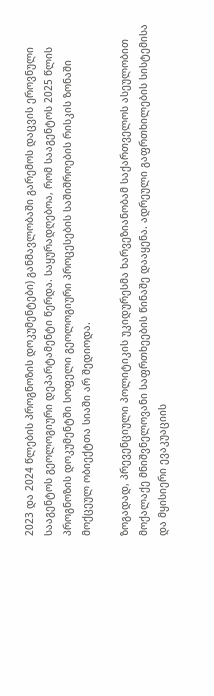2023 და 2024 წლების პროგნოზის დოკუმენტები) განმავლობაში გარემოს დაცვის ეროვნული სააგენტოს გეოლოგიური დეპარტამენტი წერდა. საყურადღებოა, რომ სააგენტოს 2025 წლის პროგნოზის დოკუმენტში სოფელი გეოლოგიური პროცესების საშიშროების რისკის ზონაში მოქცეულ ობიექტთა სიაში არ შედიოდა.

ზოგადად, პრევენციული პოლიტიკის უკიდურესმა ხარვეზიანობამ საქართველოს ასეულობით მოქალაქე მნიშვნელოვანი საფრთხეების წინაშე დააყენა. ადრეული გაფრთხილების სისტემისა და მყისიერი ევაკუაციის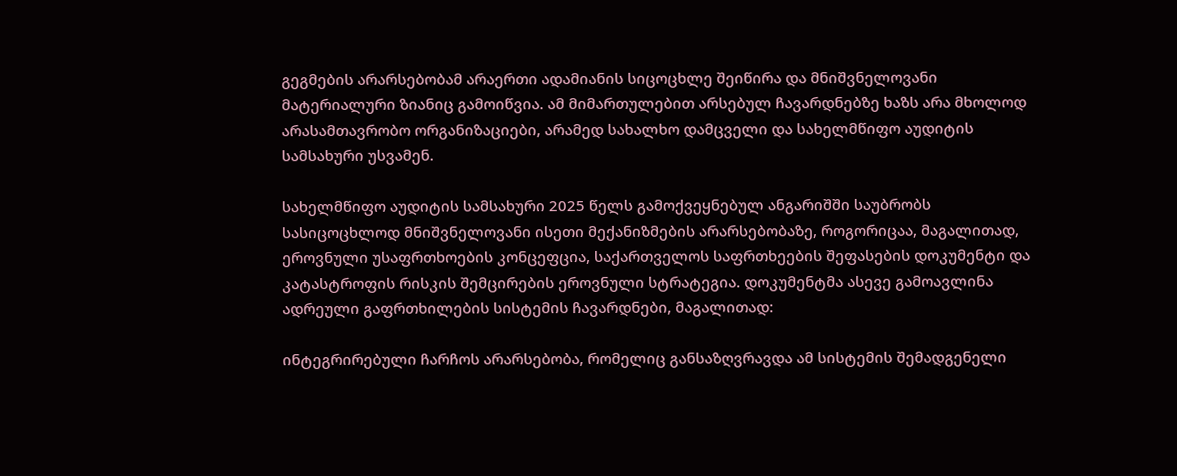გეგმების არარსებობამ არაერთი ადამიანის სიცოცხლე შეიწირა და მნიშვნელოვანი მატერიალური ზიანიც გამოიწვია. ამ მიმართულებით არსებულ ჩავარდნებზე ხაზს არა მხოლოდ არასამთავრობო ორგანიზაციები, არამედ სახალხო დამცველი და სახელმწიფო აუდიტის სამსახური უსვამენ.

სახელმწიფო აუდიტის სამსახური 2025 წელს გამოქვეყნებულ ანგარიშში საუბრობს სასიცოცხლოდ მნიშვნელოვანი ისეთი მექანიზმების არარსებობაზე, როგორიცაა, მაგალითად, ეროვნული უსაფრთხოების კონცეფცია, საქართველოს საფრთხეების შეფასების დოკუმენტი და კატასტროფის რისკის შემცირების ეროვნული სტრატეგია. დოკუმენტმა ასევე გამოავლინა ადრეული გაფრთხილების სისტემის ჩავარდნები, მაგალითად:

ინტეგრირებული ჩარჩოს არარსებობა, რომელიც განსაზღვრავდა ამ სისტემის შემადგენელი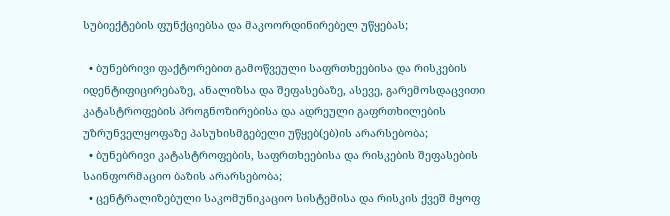სუბიექტების ფუნქციებსა და მაკოორდინირებელ უწყებას;

  • ბუნებრივი ფაქტორებით გამოწვეული საფრთხეებისა და რისკების იდენტიფიცირებაზე, ანალიზსა და შეფასებაზე, ასევე, გარემოსდაცვითი კატასტროფების პროგნოზირებისა და ადრეული გაფრთხილების უზრუნველყოფაზე პასუხისმგებელი უწყებ(ებ)ის არარსებობა;
  • ბუნებრივი კატასტროფების, საფრთხეებისა და რისკების შეფასების საინფორმაციო ბაზის არარსებობა;
  • ცენტრალიზებული საკომუნიკაციო სისტემისა და რისკის ქვეშ მყოფ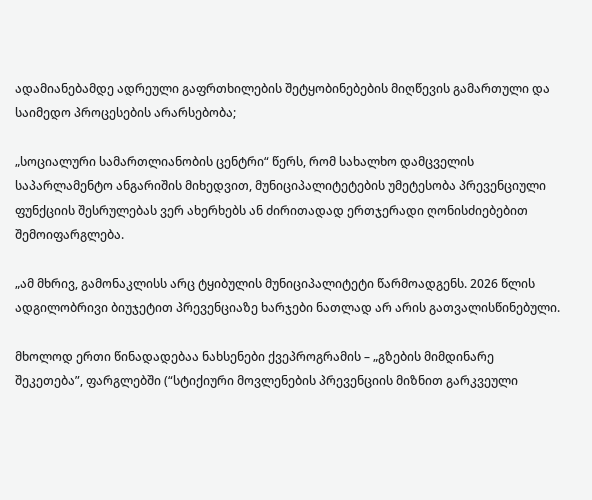ადამიანებამდე ადრეული გაფრთხილების შეტყობინებების მიღწევის გამართული და საიმედო პროცესების არარსებობა;

„სოციალური სამართლიანობის ცენტრი“ წერს, რომ სახალხო დამცველის საპარლამენტო ანგარიშის მიხედვით, მუნიციპალიტეტების უმეტესობა პრევენციული ფუნქციის შესრულებას ვერ ახერხებს ან ძირითადად ერთჯერადი ღონისძიებებით შემოიფარგლება.

„ამ მხრივ, გამონაკლისს არც ტყიბულის მუნიციპალიტეტი წარმოადგენს. 2026 წლის ადგილობრივი ბიუჯეტით პრევენციაზე ხარჯები ნათლად არ არის გათვალისწინებული.

მხოლოდ ერთი წინადადებაა ნახსენები ქვეპროგრამის – „გზების მიმდინარე შეკეთება”, ფარგლებში (“სტიქიური მოვლენების პრევენციის მიზნით გარკვეული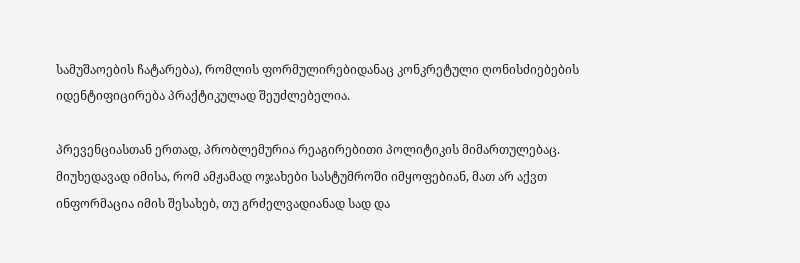სამუშაოების ჩატარება), რომლის ფორმულირებიდანაც კონკრეტული ღონისძიებების იდენტიფიცირება პრაქტიკულად შეუძლებელია.

პრევენციასთან ერთად, პრობლემურია რეაგირებითი პოლიტიკის მიმართულებაც. მიუხედავად იმისა, რომ ამჟამად ოჯახები სასტუმროში იმყოფებიან, მათ არ აქვთ ინფორმაცია იმის შესახებ, თუ გრძელვადიანად სად და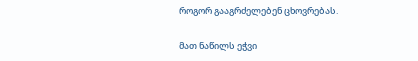როგორ გააგრძელებენ ცხოვრებას.

მათ ნაწილს ეჭვი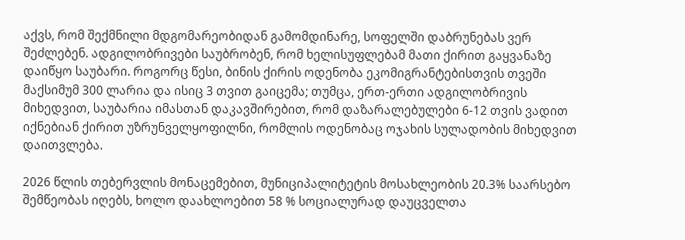აქვს, რომ შექმნილი მდგომარეობიდან გამომდინარე, სოფელში დაბრუნებას ვერ შეძლებენ. ადგილობრივები საუბრობენ, რომ ხელისუფლებამ მათი ქირით გაყვანაზე დაიწყო საუბარი. როგორც წესი, ბინის ქირის ოდენობა ეკომიგრანტებისთვის თვეში მაქსიმუმ 300 ლარია და ისიც 3 თვით გაიცემა; თუმცა, ერთ-ერთი ადგილობრივის მიხედვით, საუბარია იმასთან დაკავშირებით, რომ დაზარალებულები 6-12 თვის ვადით იქნებიან ქირით უზრუნველყოფილნი, რომლის ოდენობაც ოჯახის სულადობის მიხედვით დაითვლება.

2026 წლის თებერვლის მონაცემებით, მუნიციპალიტეტის მოსახლეობის 20.3% საარსებო შემწეობას იღებს, ხოლო დაახლოებით 58 % სოციალურად დაუცველთა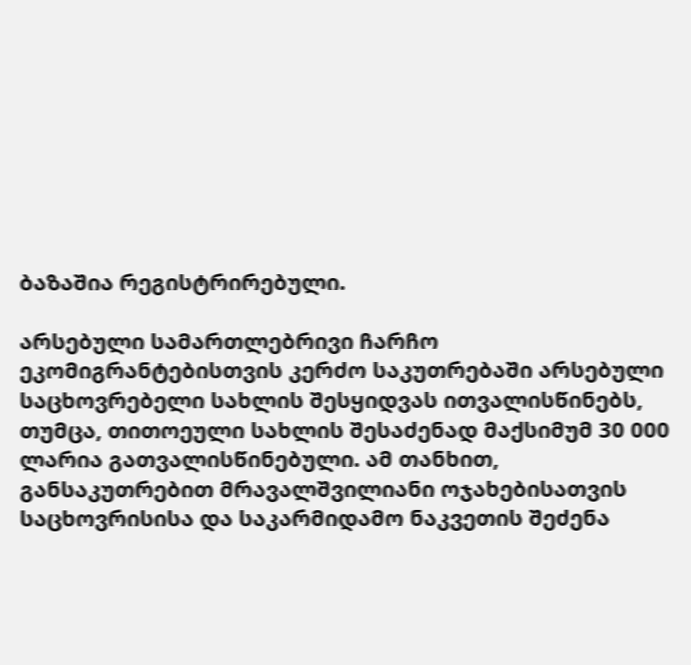ბაზაშია რეგისტრირებული.

არსებული სამართლებრივი ჩარჩო ეკომიგრანტებისთვის კერძო საკუთრებაში არსებული საცხოვრებელი სახლის შესყიდვას ითვალისწინებს, თუმცა, თითოეული სახლის შესაძენად მაქსიმუმ 30 000 ლარია გათვალისწინებული. ამ თანხით, განსაკუთრებით მრავალშვილიანი ოჯახებისათვის საცხოვრისისა და საკარმიდამო ნაკვეთის შეძენა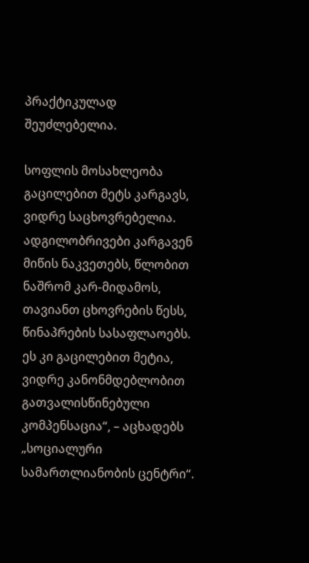პრაქტიკულად შეუძლებელია.

სოფლის მოსახლეობა გაცილებით მეტს კარგავს, ვიდრე საცხოვრებელია. ადგილობრივები კარგავენ მიწის ნაკვეთებს, წლობით ნაშრომ კარ-მიდამოს, თავიანთ ცხოვრების წესს, წინაპრების სასაფლაოებს. ეს კი გაცილებით მეტია, ვიდრე კანონმდებლობით გათვალისწინებული კომპენსაცია“, – აცხადებს „სოციალური სამართლიანობის ცენტრი“.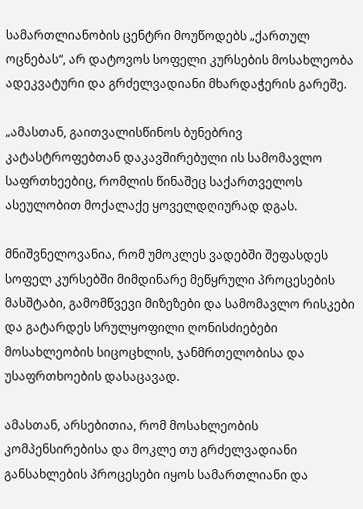სამართლიანობის ცენტრი მოუწოდებს „ქართულ ოცნებას“, არ დატოვოს სოფელი კურსების მოსახლეობა ადეკვატური და გრძელვადიანი მხარდაჭერის გარეშე.

„ამასთან, გაითვალისწინოს ბუნებრივ კატასტროფებთან დაკავშირებული ის სამომავლო საფრთხეებიც, რომლის წინაშეც საქართველოს ასეულობით მოქალაქე ყოველდღიურად დგას.

მნიშვნელოვანია, რომ უმოკლეს ვადებში შეფასდეს სოფელ კურსებში მიმდინარე მეწყრული პროცესების მასშტაბი, გამომწვევი მიზეზები და სამომავლო რისკები და გატარდეს სრულყოფილი ღონისძიებები მოსახლეობის სიცოცხლის, ჯანმრთელობისა და უსაფრთხოების დასაცავად.

ამასთან, არსებითია, რომ მოსახლეობის კომპენსირებისა და მოკლე თუ გრძელვადიანი განსახლების პროცესები იყოს სამართლიანი და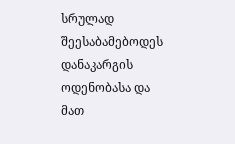სრულად შეესაბამებოდეს დანაკარგის ოდენობასა და მათ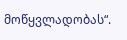მოწყვლადობას“.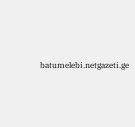batumelebi.netgazeti.ge